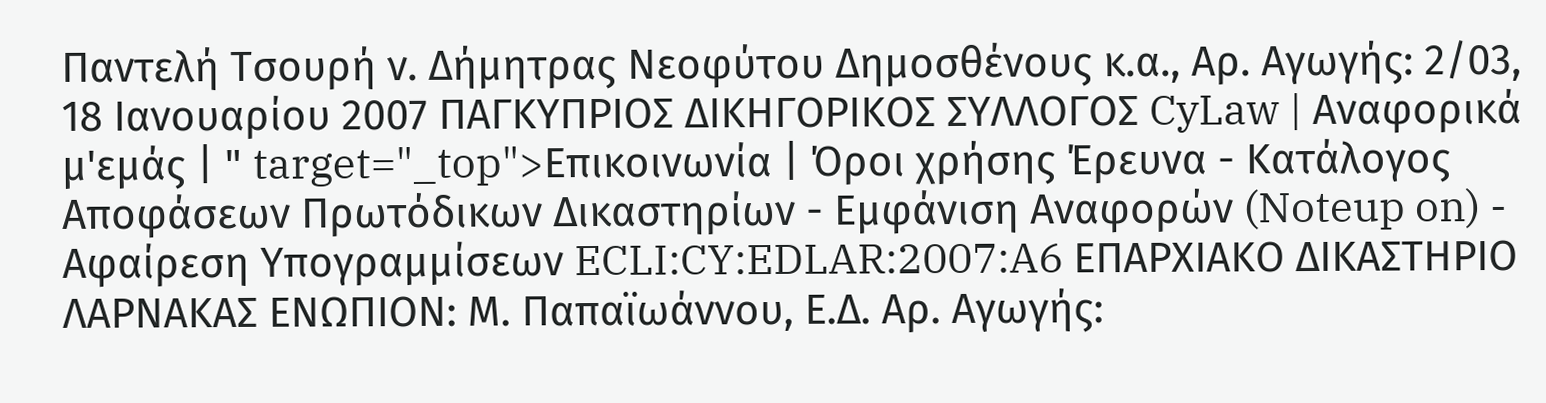Παντελή Τσουρή ν. Δήμητρας Νεοφύτου Δημοσθένους κ.α., Αρ. Αγωγής: 2/03, 18 Ιανουαρίου 2007 ΠΑΓΚΥΠΡΙΟΣ ΔΙΚΗΓΟΡΙΚΟΣ ΣΥΛΛΟΓΟΣ CyLaw | Αναφορικά μ'εμάς | " target="_top">Επικοινωνία | Όροι χρήσης Έρευνα - Κατάλογος Αποφάσεων Πρωτόδικων Δικαστηρίων - Εμφάνιση Αναφορών (Noteup on) - Αφαίρεση Υπογραμμίσεων ECLI:CY:EDLAR:2007:A6 ΕΠΑΡΧΙΑΚΟ ΔΙΚΑΣΤΗΡΙΟ ΛΑΡΝΑΚΑΣ ΕΝΩΠΙΟΝ: Μ. Παπαϊωάννου, Ε.Δ. Αρ. Αγωγής: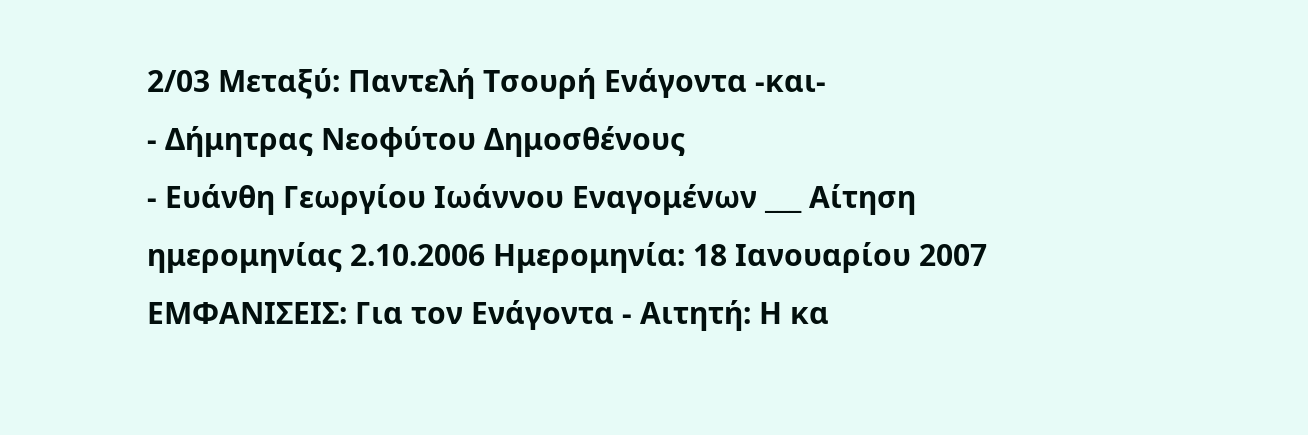2/03 Μεταξύ: Παντελή Τσουρή Ενάγοντα -και-
- Δήμητρας Νεοφύτου Δημοσθένους
- Ευάνθη Γεωργίου Ιωάννου Εναγομένων ___ Αίτηση ημερομηνίας 2.10.2006 Ημερομηνία: 18 Ιανουαρίου 2007 ΕΜΦΑΝΙΣΕΙΣ: Για τον Ενάγοντα - Αιτητή: Η κα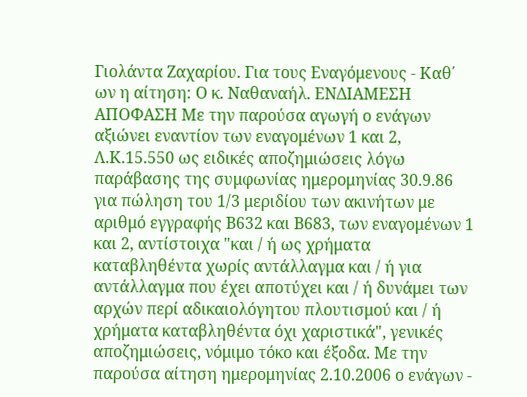Γιολάντα Ζαχαρίου. Για τους Εναγόμενους - Καθ΄ ων η αίτηση: Ο κ. Ναθαναήλ. ΕΝΔΙΑΜΕΣΗ ΑΠΟΦΑΣΗ Με την παρούσα αγωγή ο ενάγων αξιώνει εναντίον των εναγομένων 1 και 2, Λ.Κ.15.550 ως ειδικές αποζημιώσεις λόγω παράβασης της συμφωνίας ημερομηνίας 30.9.86 για πώληση του 1/3 μεριδίου των ακινήτων με αριθμό εγγραφής Β632 και Β683, των εναγομένων 1 και 2, αντίστοιχα "και / ή ως χρήματα καταβληθέντα χωρίς αντάλλαγμα και / ή για αντάλλαγμα που έχει αποτύχει και / ή δυνάμει των αρχών περί αδικαιολόγητου πλουτισμού και / ή χρήματα καταβληθέντα όχι χαριστικά", γενικές αποζημιώσεις, νόμιμο τόκο και έξοδα. Με την παρούσα αίτηση ημερομηνίας 2.10.2006 ο ενάγων -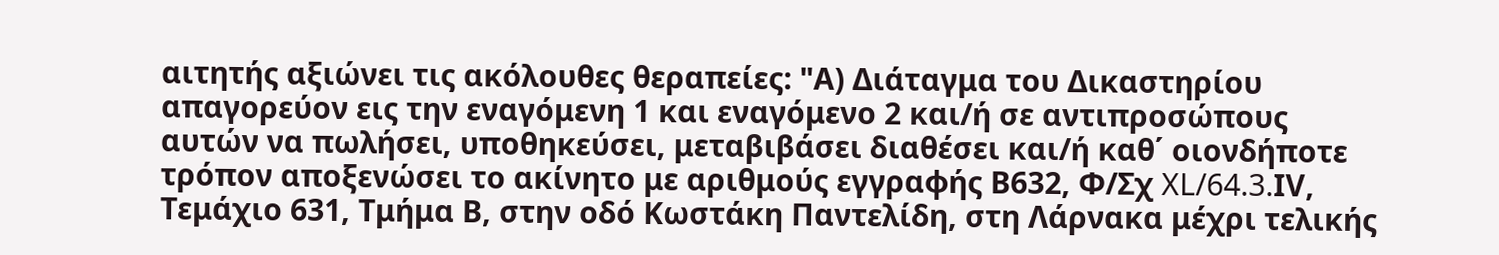αιτητής αξιώνει τις ακόλουθες θεραπείες: "Α) Διάταγμα του Δικαστηρίου απαγορεύον εις την εναγόμενη 1 και εναγόμενο 2 και/ή σε αντιπροσώπους αυτών να πωλήσει, υποθηκεύσει, μεταβιβάσει διαθέσει και/ή καθ΄ οιονδήποτε τρόπον αποξενώσει το ακίνητο με αριθμούς εγγραφής Β632, Φ/Σχ XL/64.3.ΙV, Τεμάχιο 631, Τμήμα Β, στην οδό Κωστάκη Παντελίδη, στη Λάρνακα μέχρι τελικής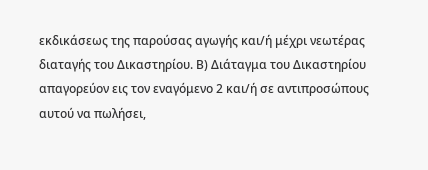εκδικάσεως της παρούσας αγωγής και/ή μέχρι νεωτέρας διαταγής του Δικαστηρίου. Β) Διάταγμα του Δικαστηρίου απαγορεύον εις τον εναγόμενο 2 και/ή σε αντιπροσώπους αυτού να πωλήσει,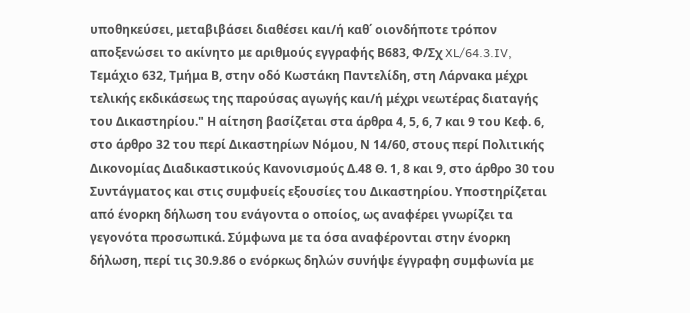υποθηκεύσει, μεταβιβάσει διαθέσει και/ή καθ΄ οιονδήποτε τρόπον αποξενώσει το ακίνητο με αριθμούς εγγραφής Β683, Φ/Σχ XL/64.3.IV, Τεμάχιο 632, Τμήμα Β, στην οδό Κωστάκη Παντελίδη, στη Λάρνακα μέχρι τελικής εκδικάσεως της παρούσας αγωγής και/ή μέχρι νεωτέρας διαταγής του Δικαστηρίου." Η αίτηση βασίζεται στα άρθρα 4, 5, 6, 7 και 9 του Κεφ. 6, στο άρθρο 32 του περί Δικαστηρίων Νόμου, Ν 14/60, στους περί Πολιτικής Δικονομίας Διαδικαστικούς Κανονισμούς Δ.48 Θ. 1, 8 και 9, στο άρθρο 30 του Συντάγματος και στις συμφυείς εξουσίες του Δικαστηρίου. Υποστηρίζεται από ένορκη δήλωση του ενάγοντα ο οποίος, ως αναφέρει γνωρίζει τα γεγονότα προσωπικά. Σύμφωνα με τα όσα αναφέρονται στην ένορκη δήλωση, περί τις 30.9.86 ο ενόρκως δηλών συνήψε έγγραφη συμφωνία με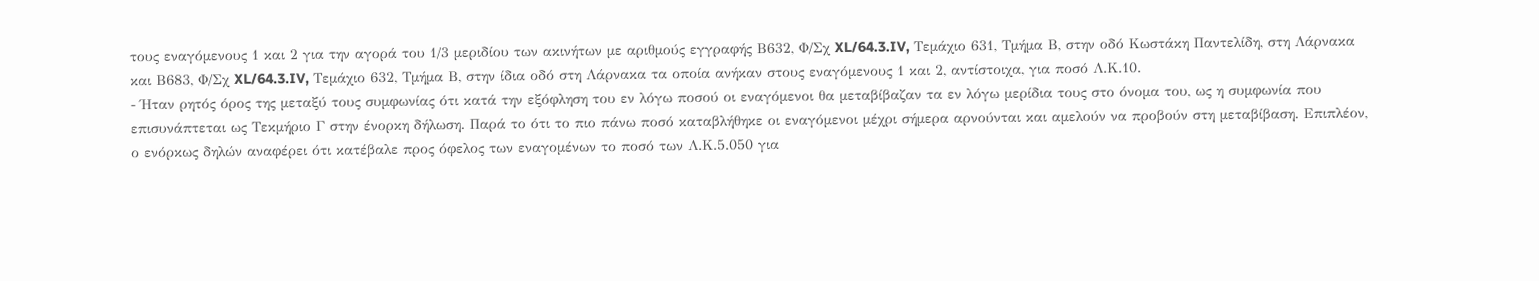τους εναγόμενους 1 και 2 για την αγορά του 1/3 μεριδίου των ακινήτων με αριθμούς εγγραφής Β632, Φ/Σχ XL/64.3.IV, Τεμάχιο 631, Τμήμα Β, στην οδό Κωστάκη Παντελίδη, στη Λάρνακα και Β683, Φ/Σχ XL/64.3.IV, Τεμάχιο 632, Τμήμα Β, στην ίδια οδό στη Λάρνακα τα οποία ανήκαν στους εναγόμενους 1 και 2, αντίστοιχα, για ποσό Λ.Κ.10.
- Ήταν ρητός όρος της μεταξύ τους συμφωνίας ότι κατά την εξόφληση του εν λόγω ποσού οι εναγόμενοι θα μεταβίβαζαν τα εν λόγω μερίδια τους στο όνομα του, ως η συμφωνία που επισυνάπτεται ως Τεκμήριο Γ στην ένορκη δήλωση. Παρά το ότι το πιο πάνω ποσό καταβλήθηκε οι εναγόμενοι μέχρι σήμερα αρνούνται και αμελούν να προβούν στη μεταβίβαση. Επιπλέον, ο ενόρκως δηλών αναφέρει ότι κατέβαλε προς όφελος των εναγομένων το ποσό των Λ.Κ.5.050 για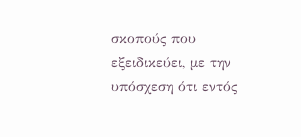σκοπούς που εξειδικεύει, με την υπόσχεση ότι εντός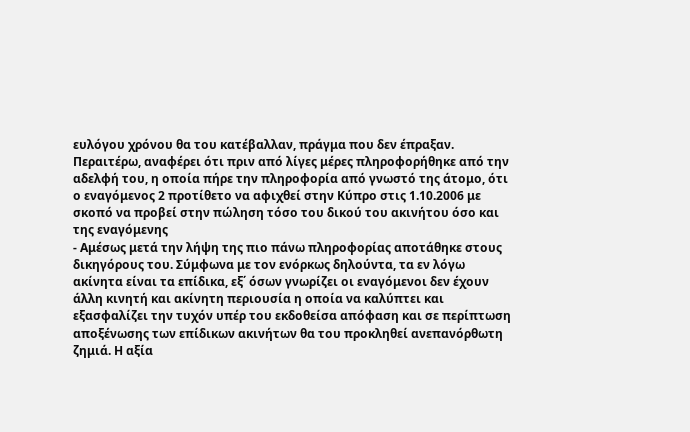ευλόγου χρόνου θα του κατέβαλλαν, πράγμα που δεν έπραξαν. Περαιτέρω, αναφέρει ότι πριν από λίγες μέρες πληροφορήθηκε από την αδελφή του, η οποία πήρε την πληροφορία από γνωστό της άτομο, ότι ο εναγόμενος 2 προτίθετο να αφιχθεί στην Κύπρο στις 1.10.2006 με σκοπό να προβεί στην πώληση τόσο του δικού του ακινήτου όσο και της εναγόμενης
- Αμέσως μετά την λήψη της πιο πάνω πληροφορίας αποτάθηκε στους δικηγόρους του. Σύμφωνα με τον ενόρκως δηλούντα, τα εν λόγω ακίνητα είναι τα επίδικα, εξ΄ όσων γνωρίζει οι εναγόμενοι δεν έχουν άλλη κινητή και ακίνητη περιουσία η οποία να καλύπτει και εξασφαλίζει την τυχόν υπέρ του εκδοθείσα απόφαση και σε περίπτωση αποξένωσης των επίδικων ακινήτων θα του προκληθεί ανεπανόρθωτη ζημιά. Η αξία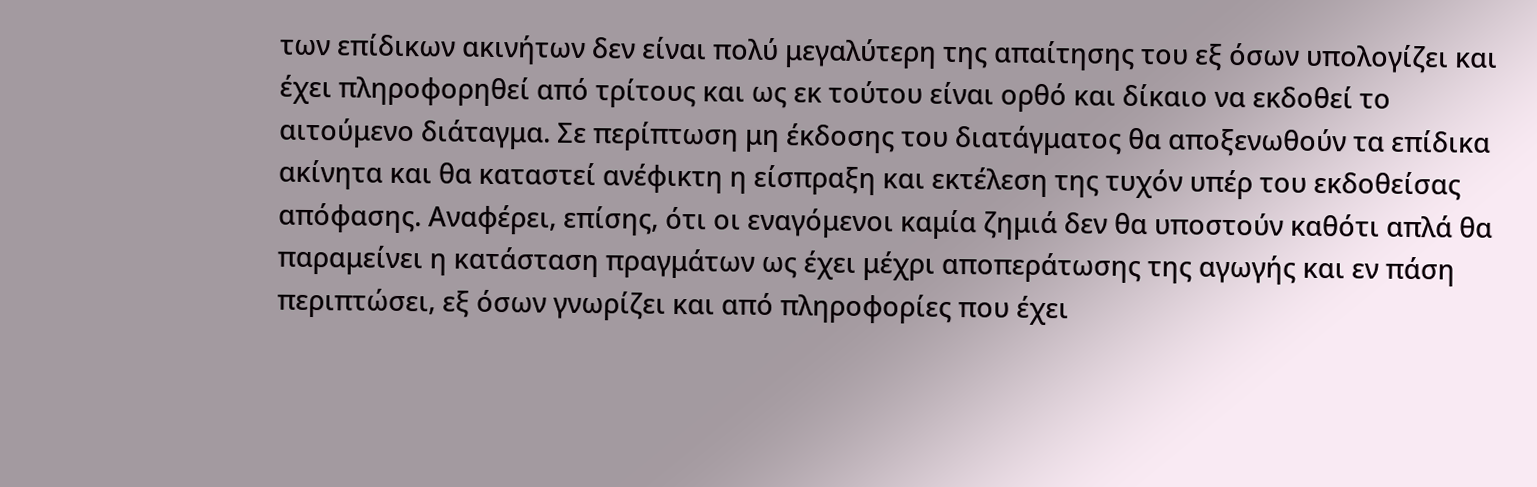των επίδικων ακινήτων δεν είναι πολύ μεγαλύτερη της απαίτησης του εξ όσων υπολογίζει και έχει πληροφορηθεί από τρίτους και ως εκ τούτου είναι ορθό και δίκαιο να εκδοθεί το αιτούμενο διάταγμα. Σε περίπτωση μη έκδοσης του διατάγματος θα αποξενωθούν τα επίδικα ακίνητα και θα καταστεί ανέφικτη η είσπραξη και εκτέλεση της τυχόν υπέρ του εκδοθείσας απόφασης. Αναφέρει, επίσης, ότι οι εναγόμενοι καμία ζημιά δεν θα υποστούν καθότι απλά θα παραμείνει η κατάσταση πραγμάτων ως έχει μέχρι αποπεράτωσης της αγωγής και εν πάση περιπτώσει, εξ όσων γνωρίζει και από πληροφορίες που έχει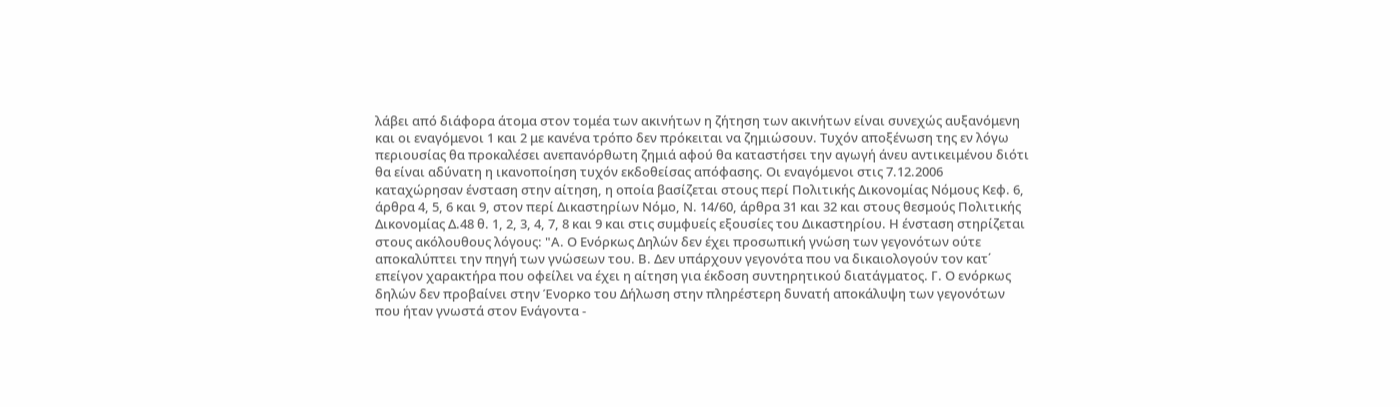λάβει από διάφορα άτομα στον τομέα των ακινήτων η ζήτηση των ακινήτων είναι συνεχώς αυξανόμενη και οι εναγόμενοι 1 και 2 με κανένα τρόπο δεν πρόκειται να ζημιώσουν. Τυχόν αποξένωση της εν λόγω περιουσίας θα προκαλέσει ανεπανόρθωτη ζημιά αφού θα καταστήσει την αγωγή άνευ αντικειμένου διότι θα είναι αδύνατη η ικανοποίηση τυχόν εκδοθείσας απόφασης. Οι εναγόμενοι στις 7.12.2006 καταχώρησαν ένσταση στην αίτηση, η οποία βασίζεται στους περί Πολιτικής Δικονομίας Νόμους Κεφ. 6, άρθρα 4, 5, 6 και 9, στον περί Δικαστηρίων Νόμο, Ν. 14/60, άρθρα 31 και 32 και στους θεσμούς Πολιτικής Δικονομίας Δ.48 θ. 1, 2, 3, 4, 7, 8 και 9 και στις συμφυείς εξουσίες του Δικαστηρίου. Η ένσταση στηρίζεται στους ακόλουθους λόγους: "Α. Ο Ενόρκως Δηλών δεν έχει προσωπική γνώση των γεγονότων ούτε αποκαλύπτει την πηγή των γνώσεων του. Β. Δεν υπάρχουν γεγονότα που να δικαιολογούν τον κατ΄ επείγον χαρακτήρα που οφείλει να έχει η αίτηση για έκδοση συντηρητικού διατάγματος. Γ. Ο ενόρκως δηλών δεν προβαίνει στην Ένορκο του Δήλωση στην πληρέστερη δυνατή αποκάλυψη των γεγονότων που ήταν γνωστά στον Ενάγοντα -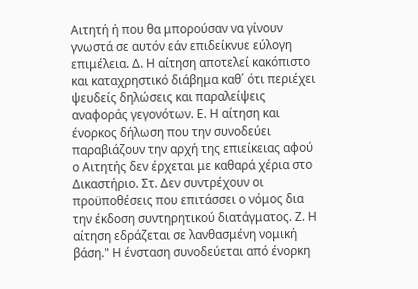Αιτητή ή που θα μπορούσαν να γίνουν γνωστά σε αυτόν εάν επιδείκνυε εύλογη επιμέλεια. Δ. Η αίτηση αποτελεί κακόπιστο και καταχρηστικό διάβημα καθ΄ ότι περιέχει ψευδείς δηλώσεις και παραλείψεις αναφοράς γεγονότων. Ε. Η αίτηση και ένορκος δήλωση που την συνοδεύει παραβιάζουν την αρχή της επιείκειας αφού ο Αιτητής δεν έρχεται με καθαρά χέρια στο Δικαστήριο. Στ. Δεν συντρέχουν οι προϋποθέσεις που επιτάσσει ο νόμος δια την έκδοση συντηρητικού διατάγματος. Ζ. Η αίτηση εδράζεται σε λανθασμένη νομική βάση." Η ένσταση συνοδεύεται από ένορκη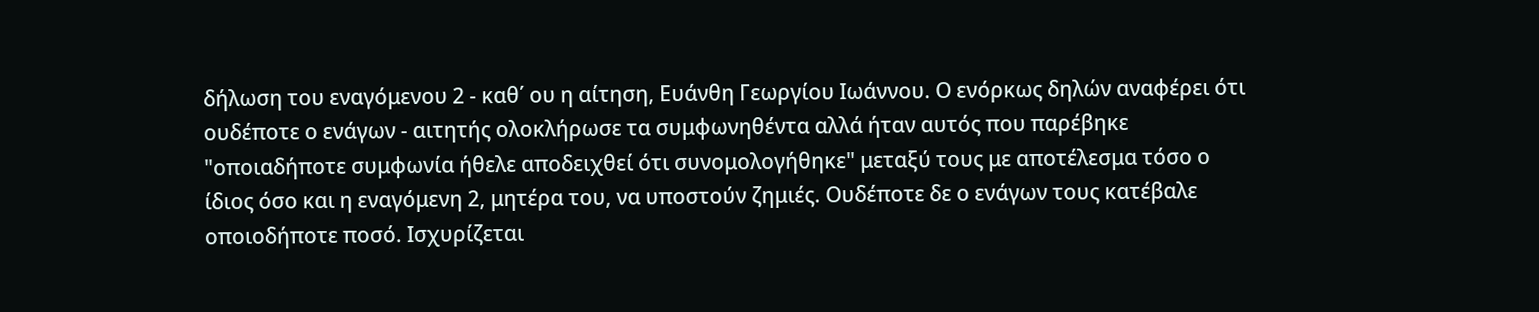δήλωση του εναγόμενου 2 - καθ΄ ου η αίτηση, Ευάνθη Γεωργίου Ιωάννου. Ο ενόρκως δηλών αναφέρει ότι ουδέποτε ο ενάγων - αιτητής ολοκλήρωσε τα συμφωνηθέντα αλλά ήταν αυτός που παρέβηκε "οποιαδήποτε συμφωνία ήθελε αποδειχθεί ότι συνομολογήθηκε" μεταξύ τους με αποτέλεσμα τόσο ο ίδιος όσο και η εναγόμενη 2, μητέρα του, να υποστούν ζημιές. Ουδέποτε δε ο ενάγων τους κατέβαλε οποιοδήποτε ποσό. Ισχυρίζεται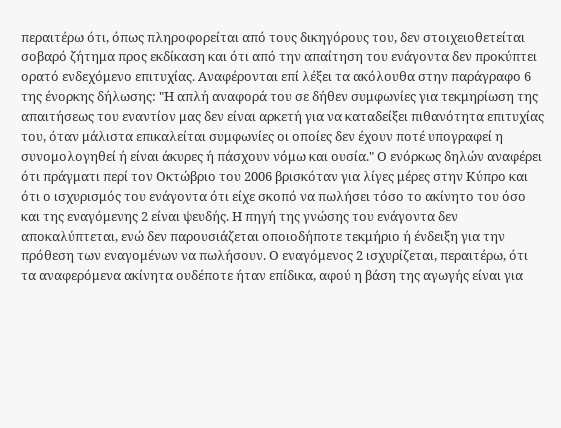περαιτέρω ότι, όπως πληροφορείται από τους δικηγόρους του, δεν στοιχειοθετείται σοβαρό ζήτημα προς εκδίκαση και ότι από την απαίτηση του ενάγοντα δεν προκύπτει ορατό ενδεχόμενο επιτυχίας. Αναφέρονται επί λέξει τα ακόλουθα στην παράγραφο 6 της ένορκης δήλωσης: "Η απλή αναφορά του σε δήθεν συμφωνίες για τεκμηρίωση της απαιτήσεως του εναντίον μας δεν είναι αρκετή για να καταδείξει πιθανότητα επιτυχίας του, όταν μάλιστα επικαλείται συμφωνίες οι οποίες δεν έχουν ποτέ υπογραφεί η συνομολογηθεί ή είναι άκυρες ή πάσχουν νόμω και ουσία." Ο ενόρκως δηλών αναφέρει ότι πράγματι περί τον Οκτώβριο του 2006 βρισκόταν για λίγες μέρες στην Κύπρο και ότι ο ισχυρισμός του ενάγοντα ότι είχε σκοπό να πωλήσει τόσο το ακίνητο του όσο και της εναγόμενης 2 είναι ψευδής. Η πηγή της γνώσης του ενάγοντα δεν αποκαλύπτεται, ενώ δεν παρουσιάζεται οποιοδήποτε τεκμήριο ή ένδειξη για την πρόθεση των εναγομένων να πωλήσουν. Ο εναγόμενος 2 ισχυρίζεται, περαιτέρω, ότι τα αναφερόμενα ακίνητα ουδέποτε ήταν επίδικα, αφού η βάση της αγωγής είναι για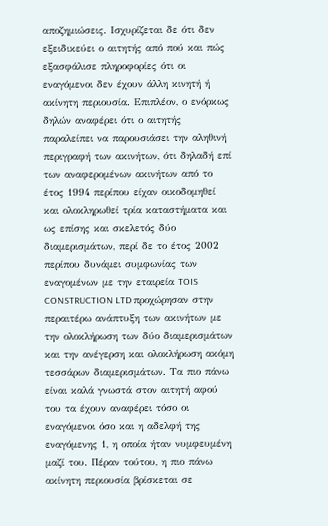αποζημιώσεις. Ισχυρίζεται δε ότι δεν εξειδικεύει ο αιτητής από πού και πώς εξασφάλισε πληροφορίες ότι οι εναγόμενοι δεν έχουν άλλη κινητή ή ακίνητη περιουσία. Επιπλέον, ο ενόρκως δηλών αναφέρει ότι ο αιτητής παραλείπει να παρουσιάσει την αληθινή περιγραφή των ακινήτων, ότι δηλαδή επί των αναφερομένων ακινήτων από το έτος 1994 περίπου είχαν οικοδομηθεί και ολοκληρωθεί τρία καταστήματα και ως επίσης και σκελετός δύο διαμερισμάτων, περί δε το έτος 2002 περίπου δυνάμει συμφωνίας των εναγομένων με την εταιρεία TOIS CONSTRUCTION LTD προχώρησαν στην περαιτέρω ανάπτυξη των ακινήτων με την ολοκλήρωση των δύο διαμερισμάτων και την ανέγερση και ολοκλήρωση ακόμη τεσσάρων διαμερισμάτων. Τα πιο πάνω είναι καλά γνωστά στον αιτητή αφού του τα έχουν αναφέρει τόσο οι εναγόμενοι όσο και η αδελφή της εναγόμενης 1, η οποία ήταν νυμφευμένη μαζί του. Πέραν τούτου, η πιο πάνω ακίνητη περιουσία βρίσκεται σε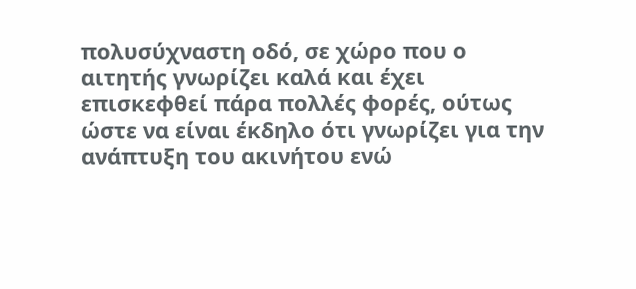πολυσύχναστη οδό, σε χώρο που ο αιτητής γνωρίζει καλά και έχει επισκεφθεί πάρα πολλές φορές, ούτως ώστε να είναι έκδηλο ότι γνωρίζει για την ανάπτυξη του ακινήτου ενώ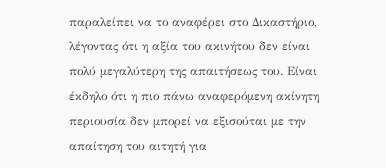παραλείπει να το αναφέρει στο Δικαστήριο, λέγοντας ότι η αξία του ακινήτου δεν είναι πολύ μεγαλύτερη της απαιτήσεως του. Είναι έκδηλο ότι η πιο πάνω αναφερόμενη ακίνητη περιουσία δεν μπορεί να εξισούται με την απαίτηση του αιτητή για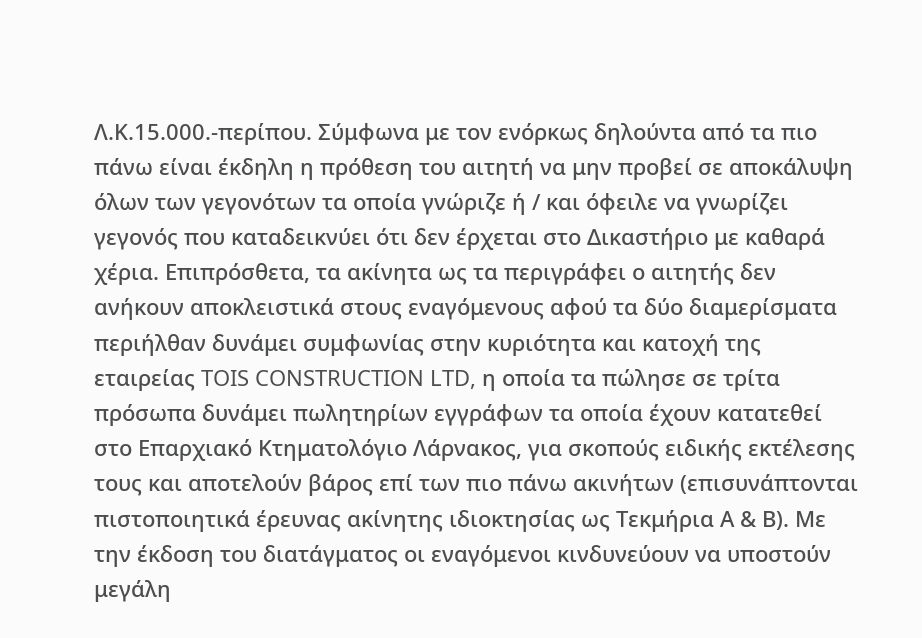Λ.Κ.15.000.-περίπου. Σύμφωνα με τον ενόρκως δηλούντα από τα πιο πάνω είναι έκδηλη η πρόθεση του αιτητή να μην προβεί σε αποκάλυψη όλων των γεγονότων τα οποία γνώριζε ή / και όφειλε να γνωρίζει γεγονός που καταδεικνύει ότι δεν έρχεται στο Δικαστήριο με καθαρά χέρια. Επιπρόσθετα, τα ακίνητα ως τα περιγράφει ο αιτητής δεν ανήκουν αποκλειστικά στους εναγόμενους αφού τα δύο διαμερίσματα περιήλθαν δυνάμει συμφωνίας στην κυριότητα και κατοχή της εταιρείας TOIS CONSTRUCTION LTD, η οποία τα πώλησε σε τρίτα πρόσωπα δυνάμει πωλητηρίων εγγράφων τα οποία έχουν κατατεθεί στο Επαρχιακό Κτηματολόγιο Λάρνακος, για σκοπούς ειδικής εκτέλεσης τους και αποτελούν βάρος επί των πιο πάνω ακινήτων (επισυνάπτονται πιστοποιητικά έρευνας ακίνητης ιδιοκτησίας ως Τεκμήρια Α & Β). Με την έκδοση του διατάγματος οι εναγόμενοι κινδυνεύουν να υποστούν μεγάλη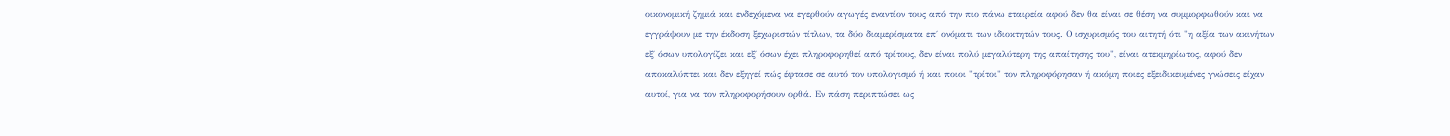οικονομική ζημιά και ενδεχόμενα να εγερθούν αγωγές εναντίον τους από την πιο πάνω εταιρεία αφού δεν θα είναι σε θέση να συμμορφωθούν και να εγγράψουν με την έκδοση ξεχωριστών τίτλων, τα δύο διαμερίσματα επ΄ ονόματι των ιδιοκτητών τους. Ο ισχυρισμός του αιτητή ότι "η αξία των ακινήτων εξ΄ όσων υπολογίζει και εξ΄ όσων έχει πληροφορηθεί από τρίτους, δεν είναι πολύ μεγαλύτερη της απαίτησης του", είναι ατεκμηρίωτος, αφού δεν αποκαλύπτει και δεν εξηγεί πώς έφτασε σε αυτό τον υπολογισμό ή και ποιοι "τρίτοι" τον πληροφόρησαν ή ακόμη ποιες εξειδικευμένες γνώσεις είχαν αυτοί, για να τον πληροφορήσουν ορθά. Εν πάση περιπτώσει ως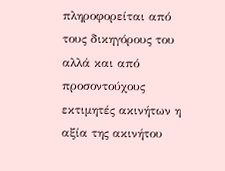πληροφορείται από τους δικηγόρους του αλλά και από προσοντούχους εκτιμητές ακινήτων η αξία της ακινήτου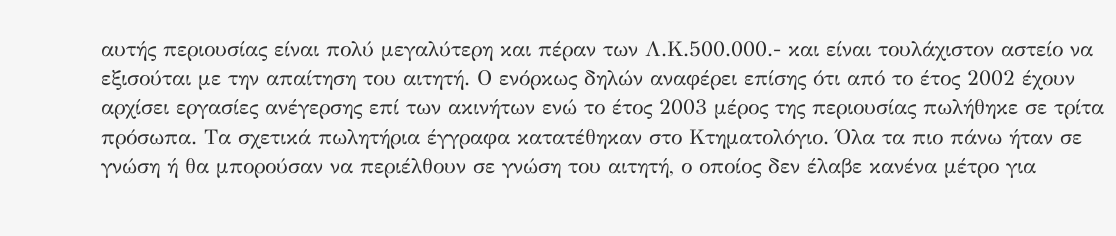αυτής περιουσίας είναι πολύ μεγαλύτερη και πέραν των Λ.Κ.500.000.- και είναι τουλάχιστον αστείο να εξισούται με την απαίτηση του αιτητή. Ο ενόρκως δηλών αναφέρει επίσης ότι από το έτος 2002 έχουν αρχίσει εργασίες ανέγερσης επί των ακινήτων ενώ το έτος 2003 μέρος της περιουσίας πωλήθηκε σε τρίτα πρόσωπα. Τα σχετικά πωλητήρια έγγραφα κατατέθηκαν στο Κτηματολόγιο. Όλα τα πιο πάνω ήταν σε γνώση ή θα μπορούσαν να περιέλθουν σε γνώση του αιτητή, ο οποίος δεν έλαβε κανένα μέτρο για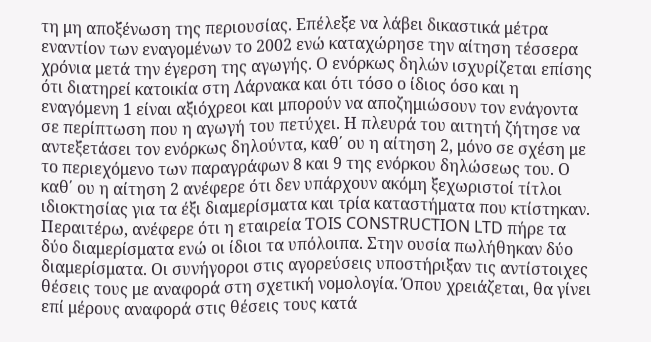τη μη αποξένωση της περιουσίας. Επέλεξε να λάβει δικαστικά μέτρα εναντίον των εναγομένων το 2002 ενώ καταχώρησε την αίτηση τέσσερα χρόνια μετά την έγερση της αγωγής. Ο ενόρκως δηλών ισχυρίζεται επίσης ότι διατηρεί κατοικία στη Λάρνακα και ότι τόσο ο ίδιος όσο και η εναγόμενη 1 είναι αξιόχρεοι και μπορούν να αποζημιώσουν τον ενάγοντα σε περίπτωση που η αγωγή του πετύχει. Η πλευρά του αιτητή ζήτησε να αντεξετάσει τον ενόρκως δηλούντα, καθ΄ ου η αίτηση 2, μόνο σε σχέση με το περιεχόμενο των παραγράφων 8 και 9 της ενόρκου δηλώσεως του. Ο καθ΄ ου η αίτηση 2 ανέφερε ότι δεν υπάρχουν ακόμη ξεχωριστοί τίτλοι ιδιοκτησίας για τα έξι διαμερίσματα και τρία καταστήματα που κτίστηκαν. Περαιτέρω, ανέφερε ότι η εταιρεία ΤOIS CONSTRUCTION LTD πήρε τα δύο διαμερίσματα ενώ οι ίδιοι τα υπόλοιπα. Στην ουσία πωλήθηκαν δύο διαμερίσματα. Οι συνήγοροι στις αγορεύσεις υποστήριξαν τις αντίστοιχες θέσεις τους με αναφορά στη σχετική νομολογία. Όπου χρειάζεται, θα γίνει επί μέρους αναφορά στις θέσεις τους κατά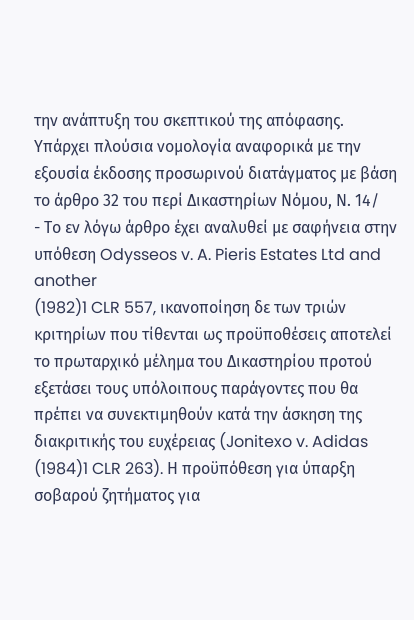την ανάπτυξη του σκεπτικού της απόφασης. Υπάρχει πλούσια νομολογία αναφορικά με την εξουσία έκδοσης προσωρινού διατάγματος με βάση το άρθρο 32 του περί Δικαστηρίων Νόμου, Ν. 14/
- Το εν λόγω άρθρο έχει αναλυθεί με σαφήνεια στην υπόθεση Odysseos v. A. Pieris Estates Ltd and another
(1982)1 CLR 557, ικανοποίηση δε των τριών κριτηρίων που τίθενται ως προϋποθέσεις αποτελεί το πρωταρχικό μέλημα του Δικαστηρίου προτού εξετάσει τους υπόλοιπους παράγοντες που θα πρέπει να συνεκτιμηθούν κατά την άσκηση της διακριτικής του ευχέρειας (Jonitexo v. Adidas
(1984)1 CLR 263). Η προϋπόθεση για ύπαρξη σοβαρού ζητήματος για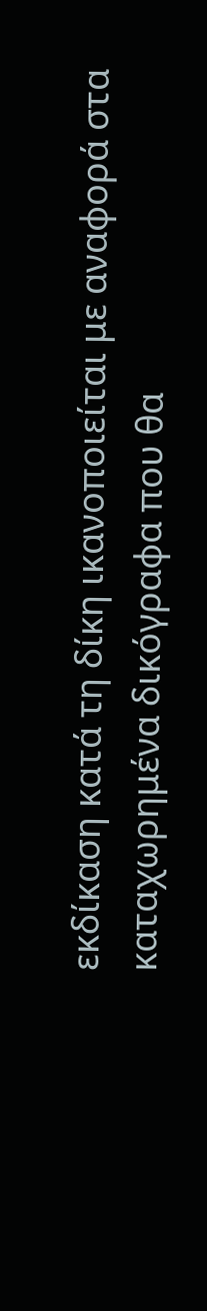εκδίκαση κατά τη δίκη ικανοποιείται με αναφορά στα καταχωρημένα δικόγραφα που θα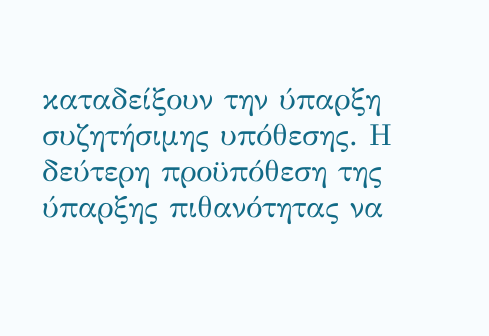καταδείξουν την ύπαρξη συζητήσιμης υπόθεσης. Η δεύτερη προϋπόθεση της ύπαρξης πιθανότητας να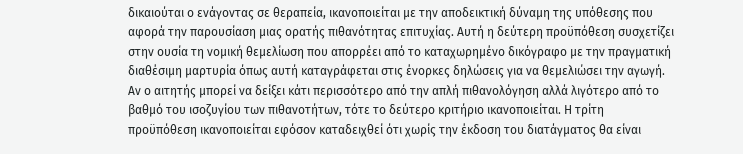δικαιούται ο ενάγοντας σε θεραπεία, ικανοποιείται με την αποδεικτική δύναμη της υπόθεσης που αφορά την παρουσίαση μιας ορατής πιθανότητας επιτυχίας. Αυτή η δεύτερη προϋπόθεση συσχετίζει στην ουσία τη νομική θεμελίωση που απορρέει από το καταχωρημένο δικόγραφο με την πραγματική διαθέσιμη μαρτυρία όπως αυτή καταγράφεται στις ένορκες δηλώσεις για να θεμελιώσει την αγωγή. Αν ο αιτητής μπορεί να δείξει κάτι περισσότερο από την απλή πιθανολόγηση αλλά λιγότερο από το βαθμό του ισοζυγίου των πιθανοτήτων, τότε το δεύτερο κριτήριο ικανοποιείται. Η τρίτη προϋπόθεση ικανοποιείται εφόσον καταδειχθεί ότι χωρίς την έκδοση του διατάγματος θα είναι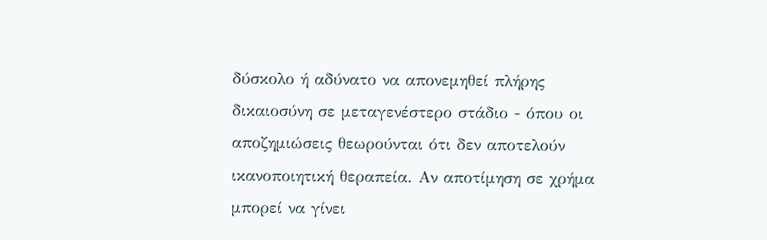δύσκολο ή αδύνατο να απονεμηθεί πλήρης δικαιοσύνη σε μεταγενέστερο στάδιο - όπου οι αποζημιώσεις θεωρούνται ότι δεν αποτελούν ικανοποιητική θεραπεία. Αν αποτίμηση σε χρήμα μπορεί να γίνει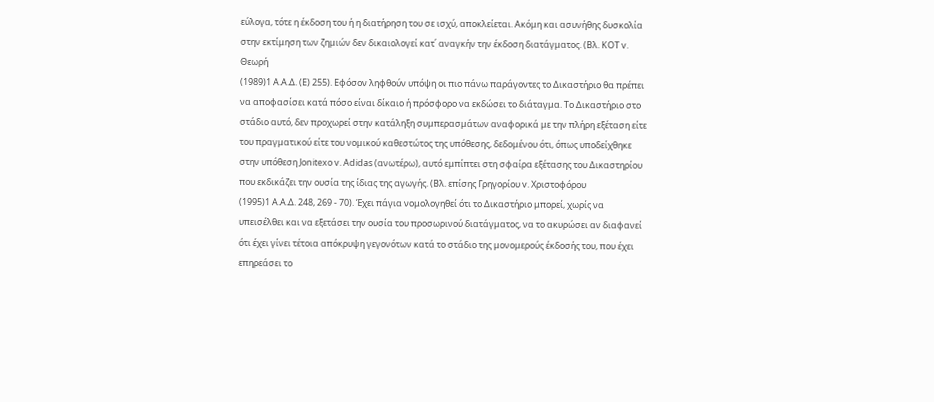εύλογα, τότε η έκδοση του ή η διατήρηση του σε ισχύ, αποκλείεται. Ακόμη και ασυνήθης δυσκολία στην εκτίμηση των ζημιών δεν δικαιολογεί κατ΄ αναγκήν την έκδοση διατάγματος. (Βλ. ΚΟΤ v. Θεωρή
(1989)1 Α.Α.Δ. (Ε) 255). Εφόσον ληφθούν υπόψη οι πιο πάνω παράγοντες το Δικαστήριο θα πρέπει να αποφασίσει κατά πόσο είναι δίκαιο ή πρόσφορο να εκδώσει το διάταγμα. Το Δικαστήριο στο στάδιο αυτό, δεν προχωρεί στην κατάληξη συμπερασμάτων αναφορικά με την πλήρη εξέταση είτε του πραγματικού είτε του νομικού καθεστώτος της υπόθεσης, δεδομένου ότι, όπως υποδείχθηκε στην υπόθεση Jonitexo v. Adidas (ανωτέρω), αυτό εμπίπτει στη σφαίρα εξέτασης του Δικαστηρίου που εκδικάζει την ουσία της ίδιας της αγωγής. (Βλ. επίσης Γρηγορίου v. Χριστοφόρου
(1995)1 Α.Α.Δ. 248, 269 - 70). Έχει πάγια νομολογηθεί ότι το Δικαστήριο μπορεί, χωρίς να υπεισέλθει και να εξετάσει την ουσία του προσωρινού διατάγματος, να το ακυρώσει αν διαφανεί ότι έχει γίνει τέτοια απόκρυψη γεγονότων κατά το στάδιο της μονομερούς έκδοσής του, που έχει επηρεάσει το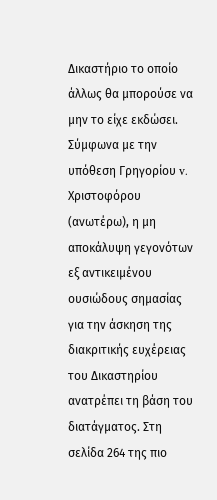Δικαστήριο το οποίο άλλως θα μπορούσε να μην το είχε εκδώσει. Σύμφωνα με την υπόθεση Γρηγορίου v. Χριστοφόρου (ανωτέρω), η μη αποκάλυψη γεγονότων εξ αντικειμένου ουσιώδους σημασίας για την άσκηση της διακριτικής ευχέρειας του Δικαστηρίου ανατρέπει τη βάση του διατάγματος. Στη σελίδα 264 της πιο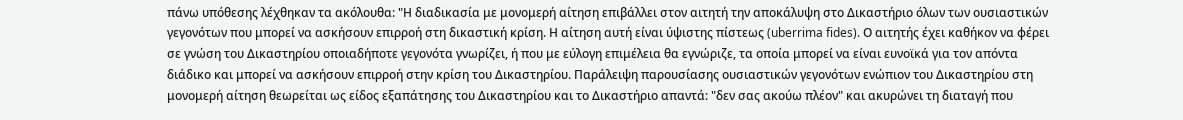πάνω υπόθεσης λέχθηκαν τα ακόλουθα: "Η διαδικασία με μονομερή αίτηση επιβάλλει στον αιτητή την αποκάλυψη στο Δικαστήριο όλων των ουσιαστικών γεγονότων που μπορεί να ασκήσουν επιρροή στη δικαστική κρίση. Η αίτηση αυτή είναι ύψιστης πίστεως (uberrima fides). Ο αιτητής έχει καθήκον να φέρει σε γνώση του Δικαστηρίου οποιαδήποτε γεγονότα γνωρίζει, ή που με εύλογη επιμέλεια θα εγνώριζε, τα οποία μπορεί να είναι ευνοϊκά για τον απόντα διάδικο και μπορεί να ασκήσουν επιρροή στην κρίση του Δικαστηρίου. Παράλειψη παρουσίασης ουσιαστικών γεγονότων ενώπιον του Δικαστηρίου στη μονομερή αίτηση θεωρείται ως είδος εξαπάτησης του Δικαστηρίου και το Δικαστήριο απαντά: "δεν σας ακούω πλέον" και ακυρώνει τη διαταγή που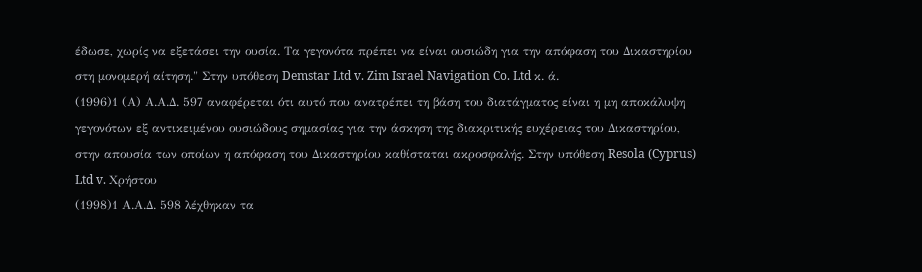έδωσε, χωρίς να εξετάσει την ουσία. Τα γεγονότα πρέπει να είναι ουσιώδη για την απόφαση του Δικαστηρίου στη μονομερή αίτηση." Στην υπόθεση Demstar Ltd v. Zim Israel Navigation Co. Ltd κ. ά.
(1996)1 (Α) Α.Α.Δ. 597 αναφέρεται ότι αυτό που ανατρέπει τη βάση του διατάγματος είναι η μη αποκάλυψη γεγονότων εξ αντικειμένου ουσιώδους σημασίας για την άσκηση της διακριτικής ευχέρειας του Δικαστηρίου, στην απουσία των οποίων η απόφαση του Δικαστηρίου καθίσταται ακροσφαλής. Στην υπόθεση Resola (Cyprus) Ltd v. Χρήστου
(1998)1 Α.Α.Δ. 598 λέχθηκαν τα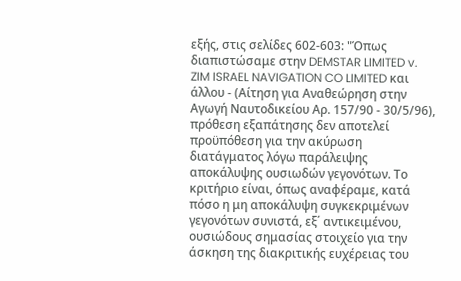εξής, στις σελίδες 602-603: "Όπως διαπιστώσαμε στην DEMSTAR LIMITED v. ZIM ISRAEL NAVIGATION CO LIMITED και άλλου - (Αίτηση για Αναθεώρηση στην Αγωγή Ναυτοδικείου Αρ. 157/90 - 30/5/96), πρόθεση εξαπάτησης δεν αποτελεί προϋπόθεση για την ακύρωση διατάγματος λόγω παράλειψης αποκάλυψης ουσιωδών γεγονότων. Το κριτήριο είναι, όπως αναφέραμε, κατά πόσο η μη αποκάλυψη συγκεκριμένων γεγονότων συνιστά, εξ΄ αντικειμένου, ουσιώδους σημασίας στοιχείο για την άσκηση της διακριτικής ευχέρειας του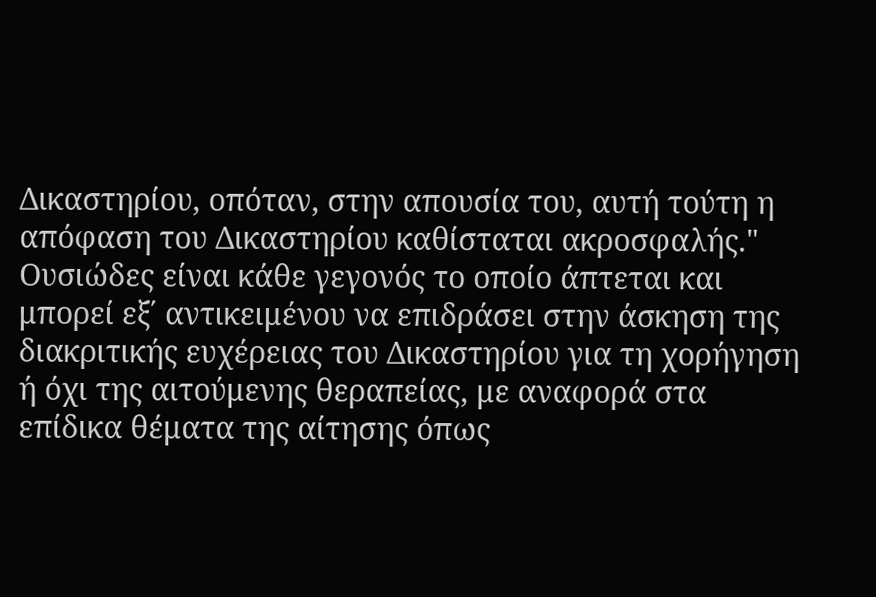Δικαστηρίου, οπόταν, στην απουσία του, αυτή τούτη η απόφαση του Δικαστηρίου καθίσταται ακροσφαλής." Ουσιώδες είναι κάθε γεγονός το οποίο άπτεται και μπορεί εξ΄ αντικειμένου να επιδράσει στην άσκηση της διακριτικής ευχέρειας του Δικαστηρίου για τη χορήγηση ή όχι της αιτούμενης θεραπείας, με αναφορά στα επίδικα θέματα της αίτησης όπως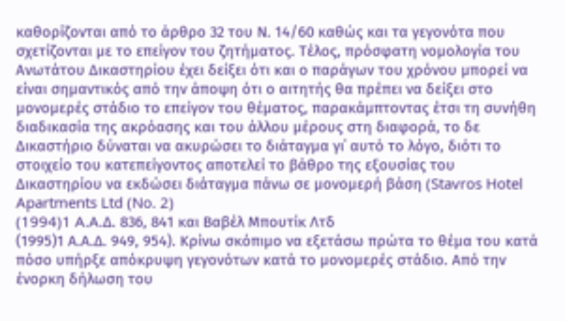καθορίζονται από το άρθρο 32 του Ν. 14/60 καθώς και τα γεγονότα που σχετίζονται με το επείγον του ζητήματος. Τέλος, πρόσφατη νομολογία του Ανωτάτου Δικαστηρίου έχει δείξει ότι και ο παράγων του χρόνου μπορεί να είναι σημαντικός από την άποψη ότι ο αιτητής θα πρέπει να δείξει στο μονομερές στάδιο το επείγον του θέματος, παρακάμπτοντας έτσι τη συνήθη διαδικασία της ακρόασης και του άλλου μέρους στη διαφορά, το δε Δικαστήριο δύναται να ακυρώσει το διάταγμα γι΄ αυτό το λόγο, διότι το στοιχείο του κατεπείγοντος αποτελεί το βάθρο της εξουσίας του Δικαστηρίου να εκδώσει διάταγμα πάνω σε μονομερή βάση (Stavros Hotel Apartments Ltd (No. 2)
(1994)1 A.A.Δ. 836, 841 και Βαβέλ Μπουτίκ Λτδ
(1995)1 Α.Α.Δ. 949, 954). Κρίνω σκόπιμο να εξετάσω πρώτα το θέμα του κατά πόσο υπήρξε απόκρυψη γεγονότων κατά το μονομερές στάδιο. Από την ένορκη δήλωση του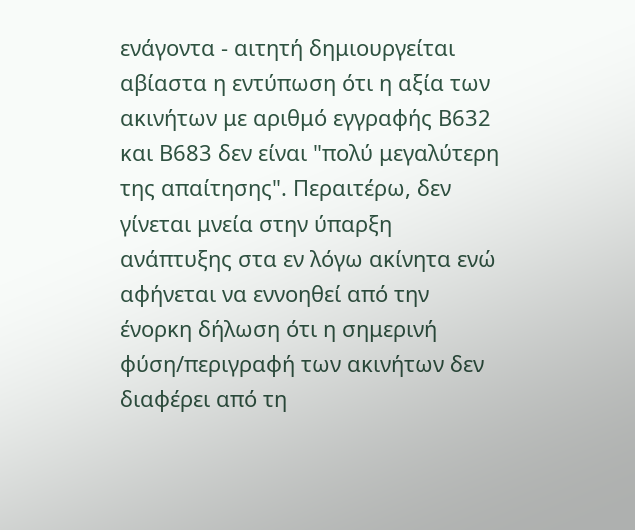ενάγοντα - αιτητή δημιουργείται αβίαστα η εντύπωση ότι η αξία των ακινήτων με αριθμό εγγραφής Β632 και Β683 δεν είναι "πολύ μεγαλύτερη της απαίτησης". Περαιτέρω, δεν γίνεται μνεία στην ύπαρξη ανάπτυξης στα εν λόγω ακίνητα ενώ αφήνεται να εννοηθεί από την ένορκη δήλωση ότι η σημερινή φύση/περιγραφή των ακινήτων δεν διαφέρει από τη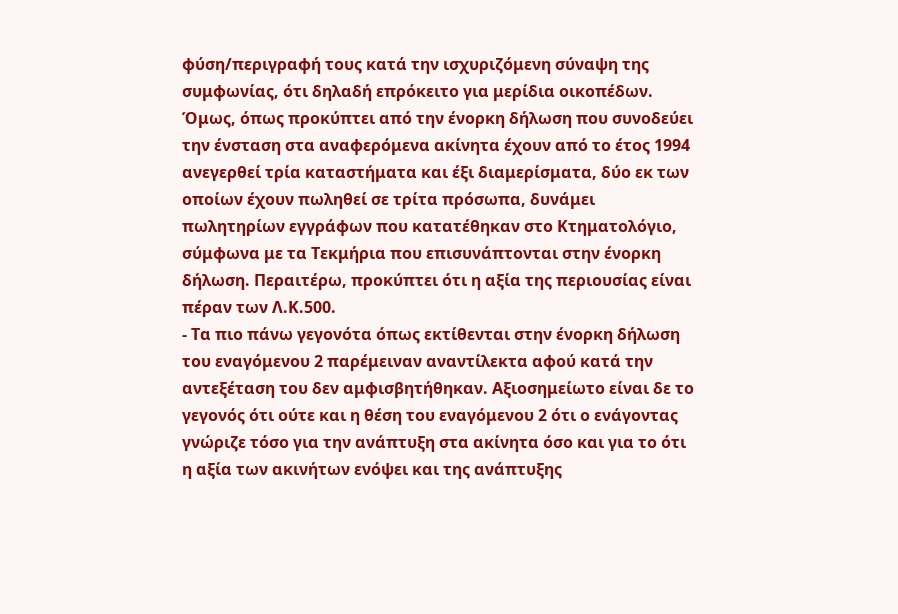φύση/περιγραφή τους κατά την ισχυριζόμενη σύναψη της συμφωνίας, ότι δηλαδή επρόκειτο για μερίδια οικοπέδων. Όμως, όπως προκύπτει από την ένορκη δήλωση που συνοδεύει την ένσταση στα αναφερόμενα ακίνητα έχουν από το έτος 1994 ανεγερθεί τρία καταστήματα και έξι διαμερίσματα, δύο εκ των οποίων έχουν πωληθεί σε τρίτα πρόσωπα, δυνάμει πωλητηρίων εγγράφων που κατατέθηκαν στο Κτηματολόγιο, σύμφωνα με τα Τεκμήρια που επισυνάπτονται στην ένορκη δήλωση. Περαιτέρω, προκύπτει ότι η αξία της περιουσίας είναι πέραν των Λ.Κ.500.
- Τα πιο πάνω γεγονότα όπως εκτίθενται στην ένορκη δήλωση του εναγόμενου 2 παρέμειναν αναντίλεκτα αφού κατά την αντεξέταση του δεν αμφισβητήθηκαν. Αξιοσημείωτο είναι δε το γεγονός ότι ούτε και η θέση του εναγόμενου 2 ότι ο ενάγοντας γνώριζε τόσο για την ανάπτυξη στα ακίνητα όσο και για το ότι η αξία των ακινήτων ενόψει και της ανάπτυξης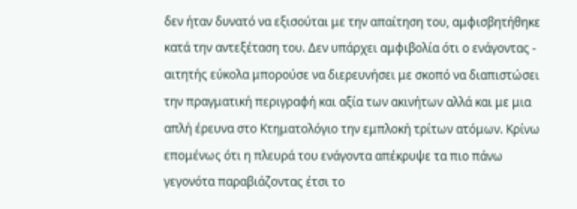δεν ήταν δυνατό να εξισούται με την απαίτηση του, αμφισβητήθηκε κατά την αντεξέταση του. Δεν υπάρχει αμφιβολία ότι ο ενάγοντας - αιτητής εύκολα μπορούσε να διερευνήσει με σκοπό να διαπιστώσει την πραγματική περιγραφή και αξία των ακινήτων αλλά και με μια απλή έρευνα στο Κτηματολόγιο την εμπλοκή τρίτων ατόμων. Κρίνω επομένως ότι η πλευρά του ενάγοντα απέκρυψε τα πιο πάνω γεγονότα παραβιάζοντας έτσι το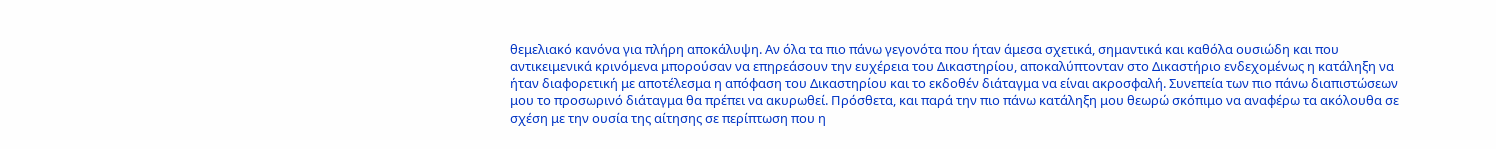θεμελιακό κανόνα για πλήρη αποκάλυψη. Αν όλα τα πιο πάνω γεγονότα που ήταν άμεσα σχετικά, σημαντικά και καθόλα ουσιώδη και που αντικειμενικά κρινόμενα μπορούσαν να επηρεάσουν την ευχέρεια του Δικαστηρίου, αποκαλύπτονταν στο Δικαστήριο ενδεχομένως η κατάληξη να ήταν διαφορετική με αποτέλεσμα η απόφαση του Δικαστηρίου και το εκδοθέν διάταγμα να είναι ακροσφαλή. Συνεπεία των πιο πάνω διαπιστώσεων μου το προσωρινό διάταγμα θα πρέπει να ακυρωθεί. Πρόσθετα, και παρά την πιο πάνω κατάληξη μου θεωρώ σκόπιμο να αναφέρω τα ακόλουθα σε σχέση με την ουσία της αίτησης σε περίπτωση που η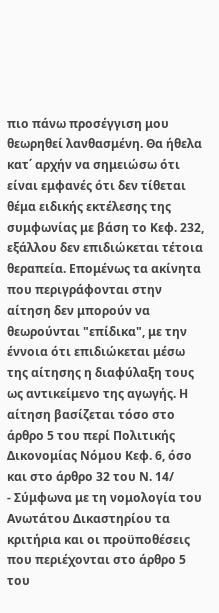πιο πάνω προσέγγιση μου θεωρηθεί λανθασμένη. Θα ήθελα κατ΄ αρχήν να σημειώσω ότι είναι εμφανές ότι δεν τίθεται θέμα ειδικής εκτέλεσης της συμφωνίας με βάση το Κεφ. 232, εξάλλου δεν επιδιώκεται τέτοια θεραπεία. Επομένως τα ακίνητα που περιγράφονται στην αίτηση δεν μπορούν να θεωρούνται "επίδικα", με την έννοια ότι επιδιώκεται μέσω της αίτησης η διαφύλαξη τους ως αντικείμενο της αγωγής. Η αίτηση βασίζεται τόσο στο άρθρο 5 του περί Πολιτικής Δικονομίας Νόμου Κεφ. 6, όσο και στο άρθρο 32 του Ν. 14/
- Σύμφωνα με τη νομολογία του Ανωτάτου Δικαστηρίου τα κριτήρια και οι προϋποθέσεις που περιέχονται στο άρθρο 5 του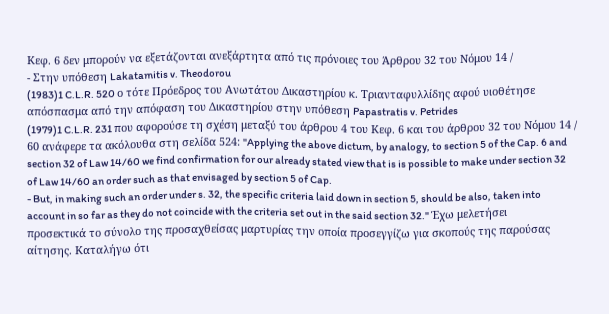Κεφ. 6 δεν μπορούν να εξετάζονται ανεξάρτητα από τις πρόνοιες του Άρθρου 32 του Νόμου 14 /
- Στην υπόθεση Lakatamitis v. Theodorou
(1983)1 C.L.R. 520 ο τότε Πρόεδρος του Ανωτάτου Δικαστηρίου κ. Τριανταφυλλίδης αφού υιοθέτησε απόσπασμα από την απόφαση του Δικαστηρίου στην υπόθεση Papastratis v. Petrides
(1979)1 C.L.R. 231 που αφορούσε τη σχέση μεταξύ του άρθρου 4 του Κεφ. 6 και του άρθρου 32 του Νόμου 14 / 60 ανάφερε τα ακόλουθα στη σελίδα 524: "Applying the above dictum, by analogy, to section 5 of the Cap. 6 and section 32 of Law 14/60 we find confirmation for our already stated view that is is possible to make under section 32 of Law 14/60 an order such as that envisaged by section 5 of Cap.
- But, in making such an order under s. 32, the specific criteria laid down in section 5, should be also, taken into account in so far as they do not coincide with the criteria set out in the said section 32." Έχω μελετήσει προσεκτικά το σύνολο της προσαχθείσας μαρτυρίας την οποία προσεγγίζω για σκοπούς της παρούσας αίτησης. Καταλήγω ότι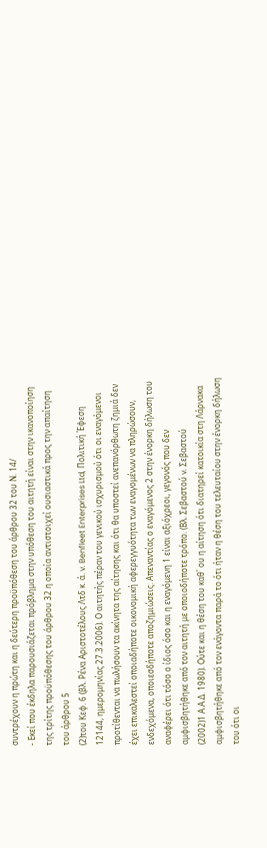συντρέχουν η πρώτη και η δεύτερη προϋπόθεση του άρθρου 32 του Ν. 14/
- Εκεί που έκδηλα παρουσιάζεται πρόβλημα στην υπόθεση του αιτητή είναι στην ικανοποίηση της τρίτης προϋπόθεσης του άρθρου 32 η οποία αντιστοιχεί ουσιαστικά προς την απαίτηση του άρθρου 5
(2)του Κεφ. 6 (βλ. Ρένα Αριστοτέλους Λτδ κ. ά. v. Benfleet Enterprises Ltd, Πολιτική Έφεση 12144, ημερομηνίας 27.3.2006). Ο αιτητής πέραν του γενικού ισχυρισμού ότι οι εναγόμενοι προτίθενται να πωλήσουν τα ακίνητα της αίτησης και ότι θα υποστεί ανεπανόρθωτη ζημιά δεν έχει επικαλεστεί οποιαδήποτε οικονομική αφερεγγυότητα των εναγομένων να πληρώσουν, ενδεχόμενα, οποιεσδήποτε αποζημιώσεις. Απεναντίας ο εναγόμενος 2 στην ένορκη δήλωση του αναφέρει ότι τόσο ο ίδιος όσο και η εναγόμενη 1 είναι αξιόχρεοι, γεγονός που δεν αμφισβητήθηκε από τον αιτητή με οποιοδήποτε τρόπο. (Βλ. Σεβαστού v. Σεβαστού
(2002)1 Α.Α.Δ. 1980). Ούτε και η θέση του καθ΄ ου η αίτηση ότι διατηρεί κατοικία στη Λάρνακα αμφισβητήθηκε από τον ενάγοντα παρά το ότι ήταν η θέση του τελευταίου στην ένορκη δήλωση του ότι οι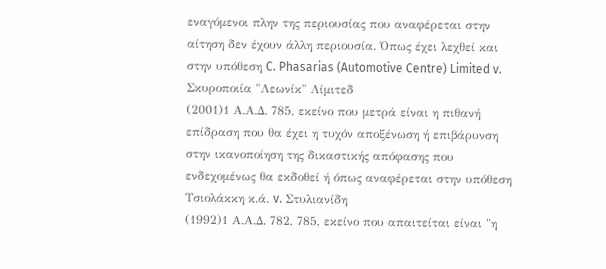εναγόμενοι πλην της περιουσίας που αναφέρεται στην αίτηση δεν έχουν άλλη περιουσία. Όπως έχει λεχθεί και στην υπόθεση C. Phasarias (Automotive Centre) Limited v. Σκυροποιία "Λεωνίκ" Λίμιτεδ
(2001)1 Α.Α.Δ. 785, εκείνο που μετρά είναι η πιθανή επίδραση που θα έχει η τυχόν αποξένωση ή επιβάρυνση στην ικανοποίηση της δικαστικής απόφασης που ενδεχομένως θα εκδοθεί ή όπως αναφέρεται στην υπόθεση Τσιολάκκη κ.ά. v. Στυλιανίδη
(1992)1 Α.Α.Δ. 782, 785, εκείνο που απαιτείται είναι "η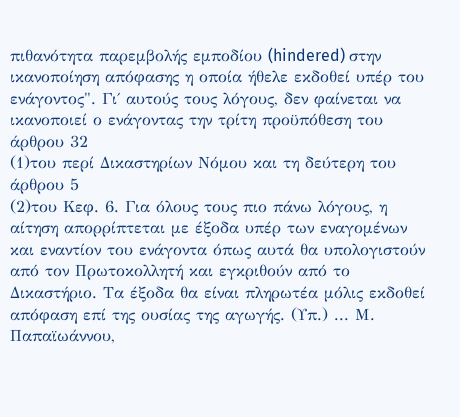πιθανότητα παρεμβολής εμποδίου (hindered) στην ικανοποίηση απόφασης η οποία ήθελε εκδοθεί υπέρ του ενάγοντος". Γι΄ αυτούς τους λόγους, δεν φαίνεται να ικανοποιεί ο ενάγοντας την τρίτη προϋπόθεση του άρθρου 32
(1)του περί Δικαστηρίων Νόμου και τη δεύτερη του άρθρου 5
(2)του Κεφ. 6. Για όλους τους πιο πάνω λόγους, η αίτηση απορρίπτεται με έξοδα υπέρ των εναγομένων και εναντίον του ενάγοντα όπως αυτά θα υπολογιστούν από τον Πρωτοκολλητή και εγκριθούν από το Δικαστήριο. Τα έξοδα θα είναι πληρωτέα μόλις εκδοθεί απόφαση επί της ουσίας της αγωγής. (Υπ.) ... Μ. Παπαϊωάννου,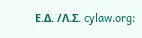Ε.Δ. /Λ.Σ. cylaw.org: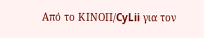Από το ΚΙΝOΠ/CyLii για τον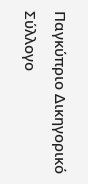Παγκύπριο Δικηγορικό Σύλλογο